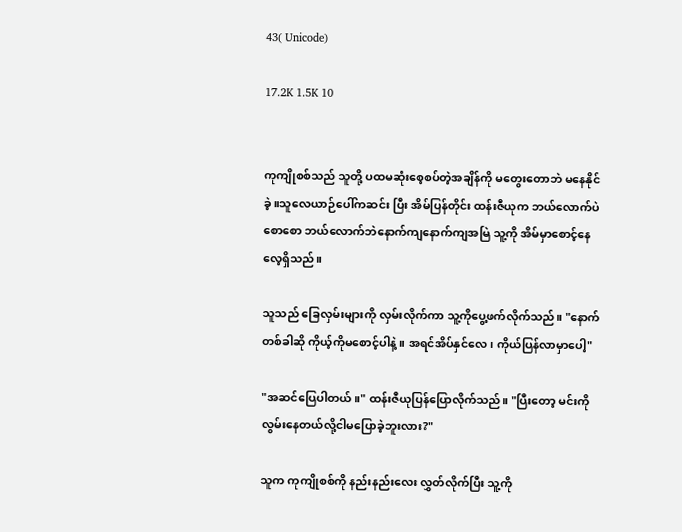43( Unicode)

17.2K 1.5K 10


ကုကျိုစစ်သည် သူတို့ ပထမဆုံးစေ့စပ်တဲ့အချိန်ကို မတွေးတောဘဲ မနေနိုင်ခဲ့။သူလေယာဉ်ပေါ်ကဆင်း ပြီး အိမ်ပြန်တိုင်း ထန်းဇီယုက ဘယ်လောက်ပဲ စောစော ဘယ်လောက်ဘဲနောက်ကျနောက်ကျအမြဲ သူ့ကို အိမ်မှာစောင့်နေလေ့ရှိသည်။

သူသည် ခြေလှမ်းများကို လှမ်းလိုက်ကာ သူ့ကိုပွေ့ဖက်လိုက်သည်။ "နောက်တစ်ခါဆို ကိုယ့်ကိုမစောင့်ပါနဲ့။ အရင်အိပ်နှင်လေ၊ ကိုယ်ပြန်လာမှာပေါ့"

"အဆင်ပြေပါတယ်။" ထန်းဇီယုပြန်ပြောလိုက်သည်။ "ပြီးတော့ မင်းကိုလွမ်းနေတယ်လို့ငါမပြောခဲ့ဘူးလား?"

သူက ကုကျိုစစ်ကို နည်းနည်းလေး လွှတ်လိုက်ပြီး သူ့ကို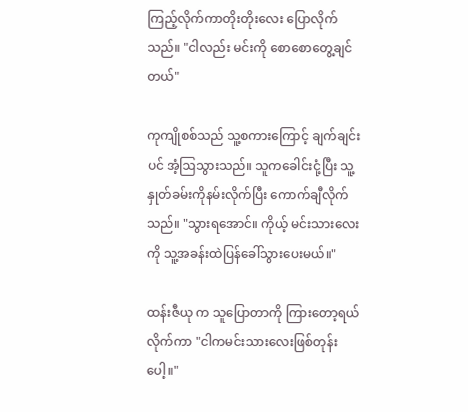ကြည့်လိုက်ကာတိုးတိုးလေး ပြောလိုက်သည်။ "ငါလည်း မင်းကို စောစောတွေ့ချင်တယ်"

ကုကျိုစစ်သည် သူ့စကားကြောင့် ချက်ချင်းပင် အံ့ဩသွားသည်။ သူကခေါင်းငုံ့ပြီး သူ့နှုတ်ခမ်းကိုနမ်းလိုက်ပြီး ကောက်ချီလိုက်သည်။ "သွားရအောင်။ ကိုယ့် မင်းသားလေးကို သူ့အခန်းထဲပြန်ခေါ်သွားပေးမယ်။"

ထန်းဇီယု က သူပြောတာကို ကြားတော့ရယ်လိုက်ကာ "ငါကမင်းသားလေးဖြစ်တုန်းပေါ့။"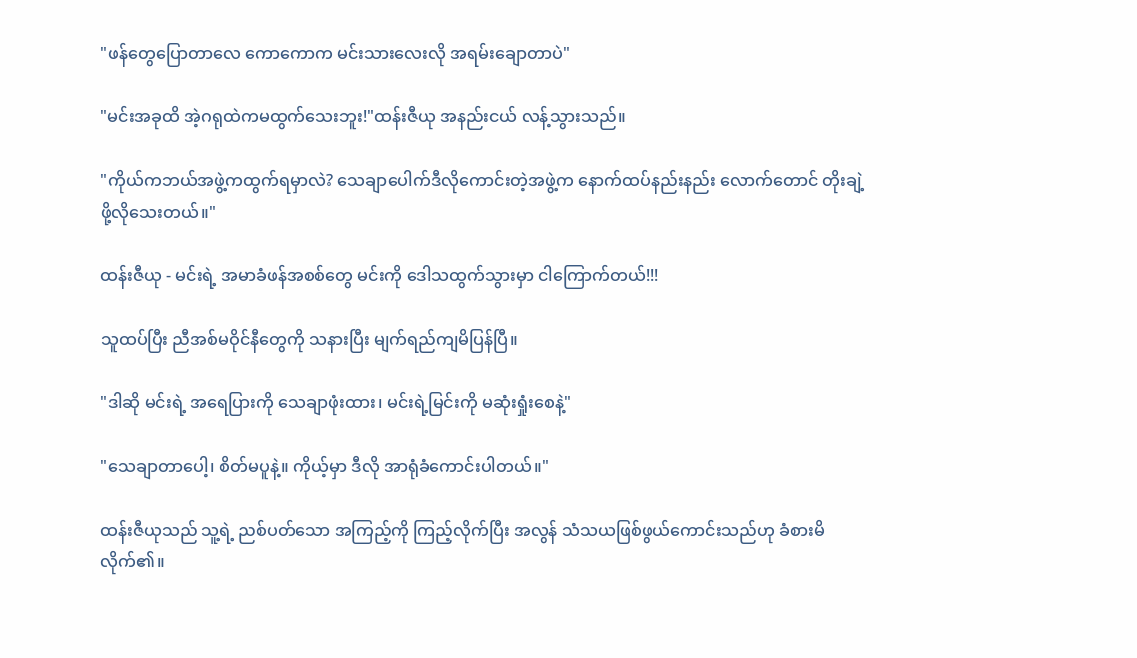"ဖန်တွေပြောတာလေ ကောကောက မင်းသားလေးလို အရမ်းချောတာပဲ"

"မင်းအခုထိ အဲ့ဂရုထဲကမထွက်သေးဘူး!"ထန်းဇီယု အနည်းငယ် လန့်သွားသည်။

"ကိုယ်ကဘယ်အဖွဲ့ကထွက်ရမှာလဲ? သေချာပေါက်ဒီလိုကောင်းတဲ့အဖွဲ့က နောက်ထပ်နည်းနည်း လောက်တောင် တိုးချဲ့ဖို့လိုသေးတယ်။"

ထန်းဇီယု - မင်းရဲ့ အမာခံဖန်အစစ်တွေ မင်းကို ဒေါသထွက်သွားမှာ ငါကြောက်တယ်!!!

သူထပ်ပြီး ညီအစ်မဝိုင်နီတွေကို သနားပြီး မျက်ရည်ကျမိပြန်ပြီ။

"ဒါဆို မင်းရဲ့ အရေပြားကို သေချာဖုံးထား၊ မင်းရဲ့မြင်းကို မဆုံးရှုံးစေနဲ့"

"သေချာတာပေါ့၊ စိတ်မပူနဲ့။ ကိုယ့်မှာ ဒီလို အာရုံခံကောင်းပါတယ်။"

ထန်းဇီယုသည် သူ့ရဲ့ ညစ်ပတ်သော အကြည့်ကို ကြည့်လိုက်ပြီး အလွန် သံသယဖြစ်ဖွယ်ကောင်းသည်ဟု ခံစားမိလိုက်၏။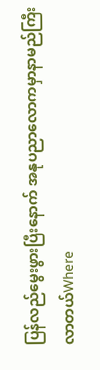ပြန်လည်မွေးဖွားပြီးနောက် အနုပညာလောကမှာနာမည်ကြီးလာတယ်Where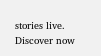stories live. Discover now